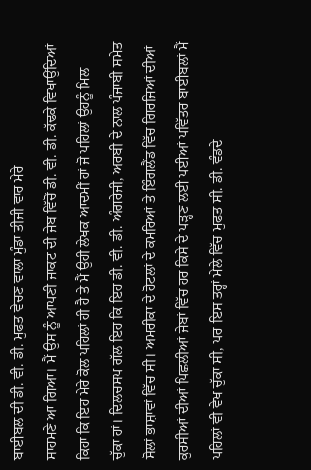ਬਾਈਬਲ ਦੀ ਡੀ. ਵੀ. ਡੀ. ਮੁਫਤ ਵੇਚਣ ਵਾਲਾ ਮੁੰਡਾ ਤੀਜੀ ਵਾਰ ਮੇਰੇ
ਸਾਹਮਣੇ ਆ ਗਿਆ। ਮੈਂ ਉਸ ਨੂੰ ਆਪਣੀ ਜਾਕਟ ਦੀ ਜੇਬ ਵਿੱਚੋਂ ਡੀ. ਵੀ. ਡੀ. ਕੱਢਕੇ ਵਿਖਾਉਂਦਿਆਂ
ਕਿਹਾ ਕਿ ਇਹ ਮੇਰੇ ਕੋਲ ਪਹਿਲਾਂ ਹੀ ਹੈ ਤੇ ਮੈਂ ਉਹੀ ਲੇਖਕ ਆਦਮੀਂ ਹਾਂ ਜੋ ਪਹਿਲਾਂ ਉਹਨੂੰ ਮਿਲ
ਚੁੱਕਾ ਹਾਂ। ਦਿਲਚਸਪ ਗੱਲ ਇਹ ਕਿ ਇਹ ਡੀ. ਵੀ. ਡੀ. ਅੰਗਰੇਜੀ, ਅਰਬੀ ਦੇ ਨਾਲ ਪੰਜਾਬੀ ਸਮੇਤ
ਸੋਲਾਂ ਭਾਸ਼ਾਵਾਂ ਵਿੱਚ ਸੀ। ਅਮਰੀਕਾ ਦੇ ਹੋਟਲਾਂ ਦੇ ਕਮਰਿਆਂ ਤੇ ਇੰਗਲੈਂਡ ਵਿੱਚ ਗਿਰਜਿਆਂ ਦੀਆਂ
ਕੁਰਸੀਆਂ ਦੀਆਂ ਪਿਛਲੀਆਂ ਜੇਬਾਂ ਵਿੱਚ ਹਰ ਕਿਸੇ ਦੇ ਪੜ੍ਹਣ ਲਈ ਪਈਆਂ ਪਵਿੱਤਰ ਬਾਈਬਲਾਂ ਮੈਂ
ਪਹਿਲਾਂ ਵੀ ਵੇਖ ਚੁੱਕਾ ਸੀ, ਪਰ ਇਸ ਤਰ੍ਹਾਂ ਮੇਲੇ ਵਿੱਚ ਮੁਫਤ ਸੀ. ਡੀ. ਵੰਡਦੇ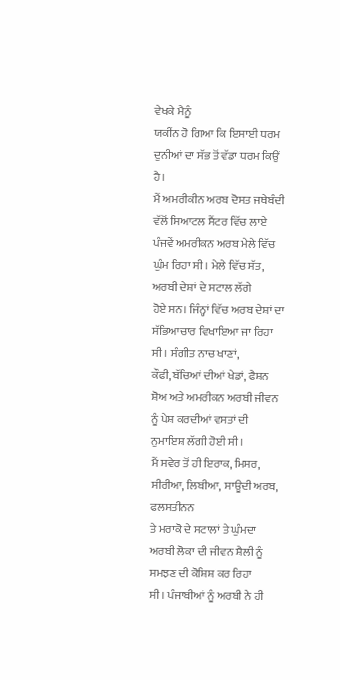ਵੇਖਕੇ ਮੈਨੂੰ
ਯਕੀਂਨ ਹੋ ਗਿਆ ਕਿ ਇਸਾਈ ਧਰਮ ਦੁਨੀਆਂ ਦਾ ਸੱਭ ਤੋਂ ਵੱਡਾ ਧਰਮ ਕਿਉਂ ਹੈ।
ਮੈਂ ਅਮਰੀਕੀਨ ਅਰਬ ਦੋਸਤ ਜਥੇਬੰਦੀ ਵੱਲੋਂ ਸਿਆਟਲ ਸੈਂਟਰ ਵਿੱਚ ਲਾਏ
ਪੰਜਵੇਂ ਅਮਰੀਕਨ ਅਰਬ ਮੇਲੇ ਵਿੱਚ ਘੁੰਮ ਰਿਹਾ ਸੀ। ਮੇਲੇ ਵਿੱਚ ਸੱਤ, ਅਰਬੀ ਦੇਸ਼ਾਂ ਦੇ ਸਟਾਲ ਲੱਗੇ
ਹੋਏ ਸਨ। ਜਿੰਨ੍ਹਾਂ ਵਿੱਚ ਅਰਬ ਦੇਸ਼ਾਂ ਦਾ ਸੱਭਿਆਚਾਰ ਵਿਖਾਇਆ ਜਾ ਰਿਹਾ ਸੀ। ਸੰਗੀਤ ਨਾਚ ਖਾਣਾਂ,
ਕੌਫੀ, ਬੱਚਿਆਂ ਦੀਆਂ ਖੇਡਾਂ, ਫੈਸ਼ਨ ਸ਼ੋਅ ਅਤੇ ਅਮਰੀਕਨ ਅਰਬੀ ਜੀਵਨ ਨੂੰ ਪੇਸ਼ ਕਰਦੀਆਂ ਵਸਤਾਂ ਦੀ
ਨੁਮਾਇਸ਼ ਲੱਗੀ ਹੋਈ ਸੀ।
ਮੈਂ ਸਵੇਰ ਤੋਂ ਹੀ ਇਰਾਕ, ਮਿਸਰ, ਸੀਰੀਆ, ਲਿਬੀਆ, ਸਾਊਦੀ ਅਰਬ, ਫਲਸਤੀਨਨ
ਤੇ ਮਰਾਕੋ ਦੇ ਸਟਾਲਾਂ ਤੇ ਘੁੰਮਦਾ ਅਰਬੀ ਲੋਕਾ ਦੀ ਜੀਵਨ ਸ਼ੈਲੀ ਨੂੰ ਸਮਝਣ ਦੀ ਕੋਸ਼ਿਸ਼ ਕਰ ਰਿਹਾ
ਸੀ। ਪੰਜਾਬੀਆਂ ਨੂੰ ਅਰਬੀ ਨੇ ਹੀ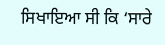ਸਿਖਾਇਆ ਸੀ ਕਿ ‘ਸਾਰੇ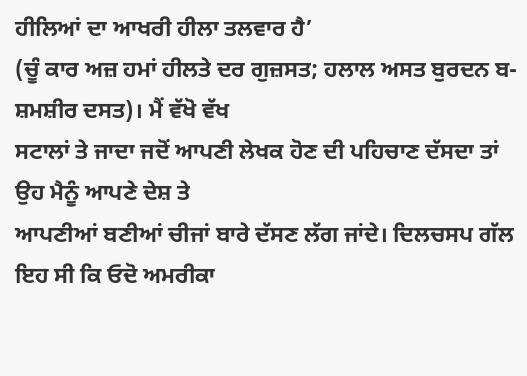ਹੀਲਿਆਂ ਦਾ ਆਖਰੀ ਹੀਲਾ ਤਲਵਾਰ ਹੈ’
(ਚੂੰ ਕਾਰ ਅਜ਼ ਹਮਾਂ ਹੀਲਤੇ ਦਰ ਗੁਜ਼ਸਤ; ਹਲਾਲ ਅਸਤ ਬੁਰਦਨ ਬ-ਸ਼ਮਸ਼ੀਰ ਦਸਤ)। ਮੈਂ ਵੱਖੋ ਵੱਖ
ਸਟਾਲਾਂ ਤੇ ਜਾਦਾ ਜਦੋਂ ਆਪਣੀ ਲੇਖਕ ਹੋਣ ਦੀ ਪਹਿਚਾਣ ਦੱਸਦਾ ਤਾਂ ਉਹ ਮੈਨੂੰ ਆਪਣੇ ਦੇਸ਼ ਤੇ
ਆਪਣੀਆਂ ਬਣੀਆਂ ਚੀਜਾਂ ਬਾਰੇ ਦੱਸਣ ਲੱਗ ਜਾਂਦੇ। ਦਿਲਚਸਪ ਗੱਲ ਇਹ ਸੀ ਕਿ ਓਦੋ ਅਮਰੀਕਾ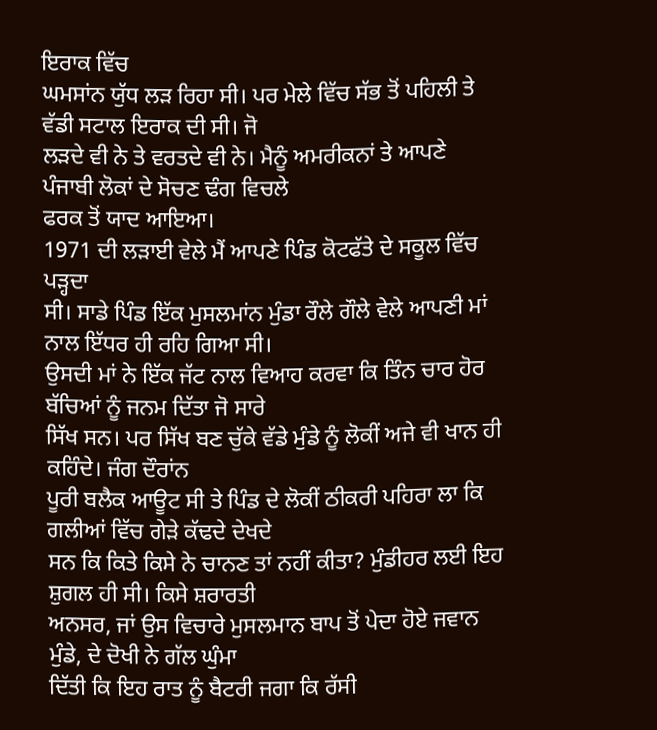ਇਰਾਕ ਵਿੱਚ
ਘਮਸਾਂਨ ਯੁੱਧ ਲੜ ਰਿਹਾ ਸੀ। ਪਰ ਮੇਲੇ ਵਿੱਚ ਸੱਭ ਤੋਂ ਪਹਿਲੀ ਤੇ ਵੱਡੀ ਸਟਾਲ ਇਰਾਕ ਦੀ ਸੀ। ਜੋ
ਲੜਦੇ ਵੀ ਨੇ ਤੇ ਵਰਤਦੇ ਵੀ ਨੇ। ਮੈਨੂੰ ਅਮਰੀਕਨਾਂ ਤੇ ਆਪਣੇ ਪੰਜਾਬੀ ਲੋਕਾਂ ਦੇ ਸੋਚਣ ਢੰਗ ਵਿਚਲੇ
ਫਰਕ ਤੋਂ ਯਾਦ ਆਇਆ।
1971 ਦੀ ਲੜਾਈ ਵੇਲੇ ਮੈਂ ਆਪਣੇ ਪਿੰਡ ਕੋਟਫੱਤੇ ਦੇ ਸਕੂਲ ਵਿੱਚ ਪੜ੍ਹਦਾ
ਸੀ। ਸਾਡੇ ਪਿੰਡ ਇੱਕ ਮੁਸਲਮਾਂਨ ਮੁੰਡਾ ਰੌਲੇ ਗੌਲੇ ਵੇਲੇ ਆਪਣੀ ਮਾਂ ਨਾਲ ਇੱਧਰ ਹੀ ਰਹਿ ਗਿਆ ਸੀ।
ਉਸਦੀ ਮਾਂ ਨੇ ਇੱਕ ਜੱਟ ਨਾਲ ਵਿਆਹ ਕਰਵਾ ਕਿ ਤਿੰਨ ਚਾਰ ਹੋਰ ਬੱਚਿਆਂ ਨੂੰ ਜਨਮ ਦਿੱਤਾ ਜੋ ਸਾਰੇ
ਸਿੱਖ ਸਨ। ਪਰ ਸਿੱਖ ਬਣ ਚੁੱਕੇ ਵੱਡੇ ਮੁੰਡੇ ਨੂੰ ਲੋਕੀਂ ਅਜੇ ਵੀ ਖਾਨ ਹੀ ਕਹਿੰਦੇ। ਜੰਗ ਦੌਰਾਂਨ
ਪੂਰੀ ਬਲੈਕ ਆਊਟ ਸੀ ਤੇ ਪਿੰਡ ਦੇ ਲੋਕੀਂ ਠੀਕਰੀ ਪਹਿਰਾ ਲਾ ਕਿ ਗਲੀਆਂ ਵਿੱਚ ਗੇੜੇ ਕੱਢਦੇ ਦੇਖਦੇ
ਸਨ ਕਿ ਕਿਤੇ ਕਿਸੇ ਨੇ ਚਾਨਣ ਤਾਂ ਨਹੀਂ ਕੀਤਾ? ਮੁੰਡੀਹਰ ਲਈ ਇਹ ਸ਼ੁਗਲ ਹੀ ਸੀ। ਕਿਸੇ ਸ਼ਰਾਰਤੀ
ਅਨਸਰ, ਜਾਂ ਉਸ ਵਿਚਾਰੇ ਮੁਸਲਮਾਨ ਬਾਪ ਤੋਂ ਪੇਦਾ ਹੋਏ ਜਵਾਨ ਮੁੰਡੇ, ਦੇ ਦੋਖੀ ਨੇ ਗੱਲ ਘੁੰਮਾ
ਦਿੱਤੀ ਕਿ ਇਹ ਰਾਤ ਨੂੰ ਬੈਟਰੀ ਜਗਾ ਕਿ ਰੱਸੀ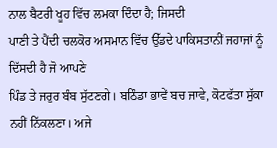ਨਾਲ ਬੈਟਰੀ ਖੂਹ ਵਿੱਚ ਲਮਕਾ ਦਿੰਦਾ ਹੈ; ਜਿਸਦੀ
ਪਾਣੀ ਤੇ ਪੈਂਦੀ ਚਲਕੋਰ ਅਸਮਾਨ ਵਿੱਚ ਉੱਡਦੇ ਪਾਕਿਸਤਾਨੀਂ ਜਹਾਜਾਂ ਨੂੰ ਦਿੱਸਦੀ ਹੈ ਜੋ ਆਪਣੇ
ਪਿੰਡ ਤੇ ਜਰੁਰ ਬੰਬ ਸੁੱਟਣਗੇ। ਬਠਿੰਡਾ ਭਾਵੇਂ ਬਚ ਜਾਵੇ, ਕੋਟਫੱਤਾ ਸੁੱਕਾ ਨਹੀਂ ਨਿੱਕਲਣਾ। ਅਜੇ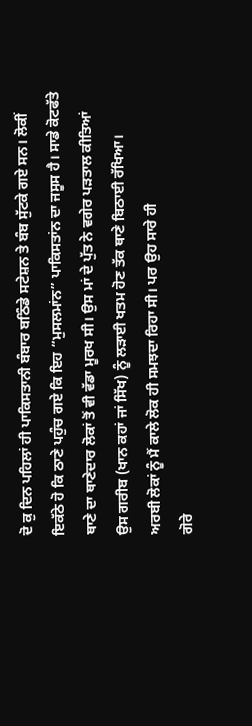ਦੋ ਕੁ ਦਿਨ ਪਹਿਲਾਂ ਹੀ ਪਾਕਿਸਤਾਨੀ ਬੰਬਾਰ ਬਠਿੰਡੇ ਸਟੇਸ਼ਨ ਤੇ ਬੰਬ ਸੁੱਟਕੇ ਗਏ ਸਨ। ਲੋਕੀਂ
ਇਕੱਠੇ ਹੋ ਕਿ ਠਾਣੇ ਪਹੁੰਚ ਗਏ ਕਿ ਇਹ “ਮੁਸਲਮਾਂਨ” ਪਾਕਿਸਤਾਂਨ ਦਾ ਜਸੂਸ ਹੈ। ਸਾਡੇ ਕੋਟਫੱਤੇ
ਥਾਣੇ ਦਾ ਥਾਣੇਦਾਰ ਲੋਕਾਂ ਤੋਂ ਵੀ ਵੱਡਾ ਮੂਰਖ ਸੀ। ਉਸ ਮਾਂ ਦੇ ਪੁੱਤ ਨੇ ਵਗੇਰ ਪੜਤਾਲ ਕੀਤਿਆਂ
ਉਸ ਗਰੀਬ (ਖਾਨ ਕਹਾਂ ਜਾਂ ਸਿੱਖ) ਨੂੰ ਲੜਾਈ ਖਤਮ ਹੋਣ ਤੱਕ ਥਾਣੇ ਬਿਠਾਈ ਰੱਖਿਆ।
ਅਰਬੀ ਲੋਕਾਂ ਨੂੰ ਮੈਂ ਕਾਲੇ ਲੋਕ ਹੀ ਸਮਝਦਾ ਰਿਹਾ ਸੀ। ਪਰ ਉਹ ਸਾਰੇ ਹੀ
ਗੋਰੇ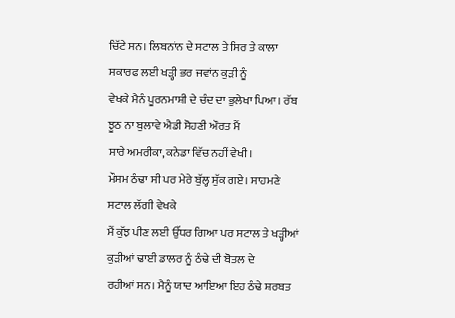ਚਿੱਟੇ ਸਨ। ਲਿਬਨਾਂਨ ਦੇ ਸਟਾਲ ਤੇ ਸਿਰ ਤੇ ਕਾਲਾ ਸਕਾਰਫ ਲਈ ਖੜ੍ਹੀ ਭਰ ਜਵਾਂਨ ਕੁੜੀ ਨੂੰ
ਵੇਖਕੇ ਮੈਨੰ ਪੂਰਨਮਾਸ਼ੀ ਦੇ ਚੰਦ ਦਾ ਭੁਲੇਖਾ ਪਿਆ। ਰੱਬ ਝੂਠ ਨਾ ਬੁਲਾਵੇ ਐਡੀ ਸੋਹਣੀ ਔਰਤ ਮੈਂ
ਸਾਰੇ ਅਮਰੀਕਾ, ਕਨੇਡਾ ਵਿੱਚ ਨਹੀਂ ਵੇਖੀ।
ਮੌਸਮ ਠੰਢਾ ਸੀ ਪਰ ਮੇਰੇ ਬੁੱਲ੍ਹ ਸੁੱਕ ਗਏ। ਸਾਹਮਣੇ ਸਟਾਲ ਲੱਗੀ ਵੇਖਕੇ
ਮੈਂ ਕੁੱਝ ਪੀਣ ਲਈ ਉੱਧਰ ਗਿਆ ਪਰ ਸਟਾਲ ਤੇ ਖੜ੍ਹੀਆਂ ਕੁੜੀਆਂ ਢਾਈ ਡਾਲਰ ਨੂੰ ਠੰਢੇ ਦੀ ਬੋਤਲ ਦੇ
ਰਹੀਆਂ ਸਨ। ਮੈਨੂੰ ਯਾਦ ਆਇਆ ਇਹ ਠੰਢੇ ਸ਼ਰਬਤ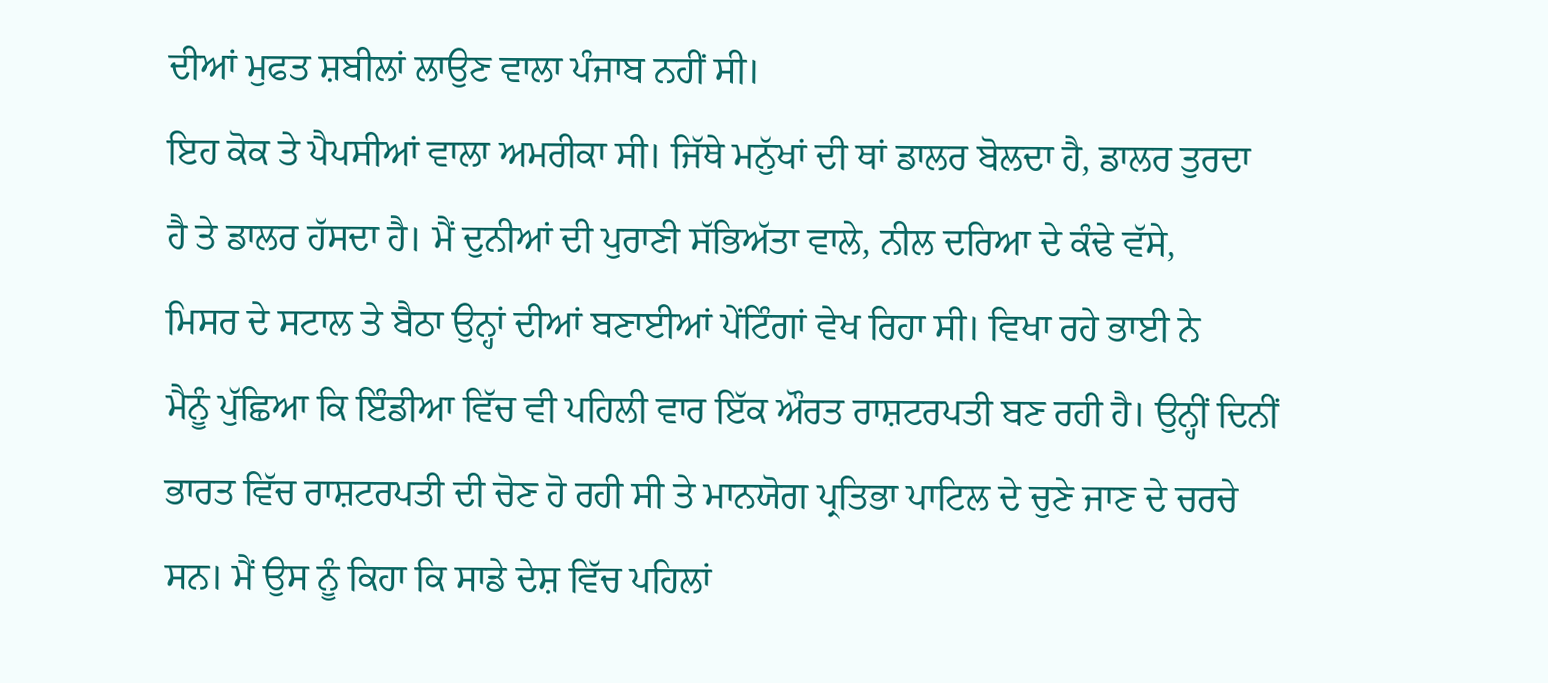ਦੀਆਂ ਮੁਫਤ ਸ਼ਬੀਲਾਂ ਲਾਉਣ ਵਾਲਾ ਪੰਜਾਬ ਨਹੀਂ ਸੀ।
ਇਹ ਕੋਕ ਤੇ ਪੈਪਸੀਆਂ ਵਾਲਾ ਅਮਰੀਕਾ ਸੀ। ਜਿੱਥੇ ਮਨੁੱਖਾਂ ਦੀ ਥਾਂ ਡਾਲਰ ਬੋਲਦਾ ਹੈ, ਡਾਲਰ ਤੁਰਦਾ
ਹੈ ਤੇ ਡਾਲਰ ਹੱਸਦਾ ਹੈ। ਮੈਂ ਦੁਨੀਆਂ ਦੀ ਪੁਰਾਣੀ ਸੱਭਿਅੱਤਾ ਵਾਲੇ, ਨੀਲ ਦਰਿਆ ਦੇ ਕੰਢੇ ਵੱਸੇ,
ਮਿਸਰ ਦੇ ਸਟਾਲ ਤੇ ਬੈਠਾ ਉਨ੍ਹਾਂ ਦੀਆਂ ਬਣਾਈਆਂ ਪੇਂਟਿੰਗਾਂ ਵੇਖ ਰਿਹਾ ਸੀ। ਵਿਖਾ ਰਹੇ ਭਾਈ ਨੇ
ਮੈਨੂੰ ਪੁੱਛਿਆ ਕਿ ਇੰਡੀਆ ਵਿੱਚ ਵੀ ਪਹਿਲੀ ਵਾਰ ਇੱਕ ਔਰਤ ਰਾਸ਼ਟਰਪਤੀ ਬਣ ਰਹੀ ਹੈ। ਉਨ੍ਹੀਂ ਦਿਨੀਂ
ਭਾਰਤ ਵਿੱਚ ਰਾਸ਼ਟਰਪਤੀ ਦੀ ਚੋਣ ਹੋ ਰਹੀ ਸੀ ਤੇ ਮਾਨਯੋਗ ਪ੍ਰਤਿਭਾ ਪਾਟਿਲ ਦੇ ਚੁਣੇ ਜਾਣ ਦੇ ਚਰਚੇ
ਸਨ। ਮੈਂ ਉਸ ਨੂੰ ਕਿਹਾ ਕਿ ਸਾਡੇ ਦੇਸ਼ ਵਿੱਚ ਪਹਿਲਾਂ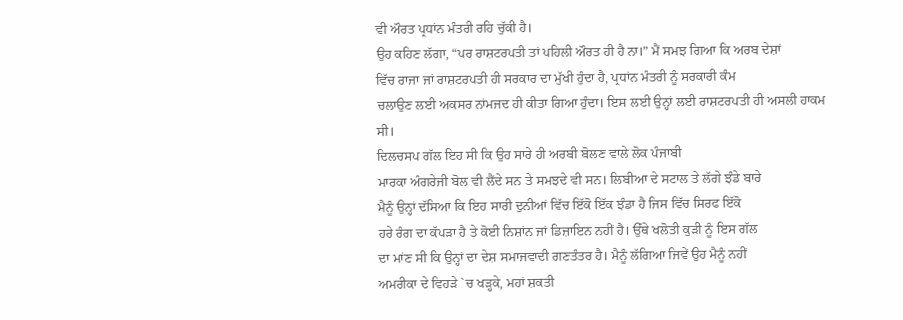ਵੀ ਔਰਤ ਪ੍ਰਧਾਂਨ ਮੰਤਰੀ ਰਹਿ ਚੁੱਕੀ ਹੈ।
ਉਹ ਕਹਿਣ ਲੱਗਾ, “ਪਰ ਰਾਸ਼ਟਰਪਤੀ ਤਾਂ ਪਹਿਲੀ ਔਰਤ ਹੀ ਹੈ ਨਾ।” ਮੈਂ ਸਮਝ ਗਿਆ ਕਿ ਅਰਬ ਦੇਸ਼ਾਂ
ਵਿੱਚ ਰਾਜਾ ਜਾਂ ਰਾਸ਼ਟਰਪਤੀ ਹੀ ਸਰਕਾਰ ਦਾ ਮੁੱਖੀ ਹੁੰਦਾ ਹੈ, ਪ੍ਰਧਾਂਨ ਮੰਤਰੀ ਨੂੰ ਸਰਕਾਰੀ ਕੰਮ
ਚਲਾਉਣ ਲਈ ਅਕਸਰ ਨਾਂਮਜਦ ਹੀ ਕੀਤਾ ਗਿਆ ਹੁੰਦਾ। ਇਸ ਲਈ ਉਨ੍ਹਾਂ ਲਈ ਰਾਸ਼ਟਰਪਤੀ ਹੀ ਅਸਲੀ ਹਾਕਮ
ਸੀ।
ਦਿਲਚਸਪ ਗੱਲ ਇਹ ਸੀ ਕਿ ਉਹ ਸਾਰੇ ਹੀ ਅਰਬੀ ਬੋਲਣ ਵਾਲੇ ਲੋਕ ਪੰਜਾਬੀ
ਮਾਰਕਾ ਅੰਗਰੇਜੀ ਬੋਲ ਵੀ ਲੈਂਦੇ ਸਨ ਤੇ ਸਮਝਦੇ ਵੀ ਸਨ। ਲਿਬੀਆ ਦੇ ਸਟਾਲ ਤੇ ਲੱਗੇ ਝੰਡੇ ਬਾਰੇ
ਮੈਨੂੰ ਉਨ੍ਹਾਂ ਦੱਸਿਆ ਕਿ ਇਹ ਸਾਰੀ ਦੁਨੀਆਂ ਵਿੱਚ ਇੱਕੋ ਇੱਕ ਝੰਡਾ ਹੈ ਜਿਸ ਵਿੱਚ ਸਿਰਫ ਇੱਕੋ
ਹਰੇ ਰੰਗ ਦਾ ਕੱਪੜਾ ਹੈ ਤੇ ਕੋਈ ਨਿਸ਼ਾਂਨ ਜਾਂ ਡਿਜ਼ਾਇਨ ਨਹੀਂ ਹੈ। ਉੱਥੇ ਖਲੋਤੀ ਕੁੜੀ ਨੂੰ ਇਸ ਗੱਲ
ਦਾ ਮਾਂਣ ਸੀ ਕਿ ਉਨ੍ਹਾਂ ਦਾ ਦੇਸ਼ ਸਮਾਜਵਾਦੀ ਗਣਤੰਤਰ ਹੈ। ਮੈਨੂੰ ਲੱਗਿਆ ਜਿਵੇਂ ਉਹ ਮੈਨੂੰ ਨਹੀਂ
ਅਮਰੀਕਾ ਦੇ ਵਿਹੜੇ `ਚ ਖੜ੍ਹਕੇ, ਮਹਾਂ ਸ਼ਕਤੀ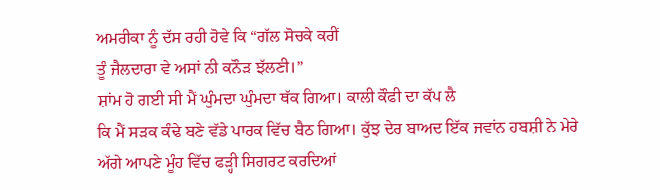ਅਮਰੀਕਾ ਨੂੰ ਦੱਸ ਰਹੀ ਹੋਵੇ ਕਿ “ਗੱਲ ਸੋਚਕੇ ਕਰੀਂ
ਤੂੰ ਜੈਲਦਾਰਾ ਵੇ ਅਸਾਂ ਨੀ ਕਨੌੜ ਝੱਲਣੀ।”
ਸ਼ਾਂਮ ਹੋ ਗਈ ਸੀ ਮੈਂ ਘੁੰਮਦਾ ਘੁੰਮਦਾ ਥੱਕ ਗਿਆ। ਕਾਲੀ ਕੌਫੀ ਦਾ ਕੱਪ ਲੈ
ਕਿ ਮੈਂ ਸੜਕ ਕੰਢੇ ਬਣੇ ਵੱਡੇ ਪਾਰਕ ਵਿੱਚ ਬੈਠ ਗਿਆ। ਕੁੱਝ ਦੇਰ ਬਾਅਦ ਇੱਕ ਜਵਾਂਨ ਹਬਸ਼ੀ ਨੇ ਮੇਰੇ
ਅੱਗੇ ਆਪਣੇ ਮੂੰਹ ਵਿੱਚ ਫੜ੍ਹੀ ਸਿਗਰਟ ਕਰਦਿਆਂ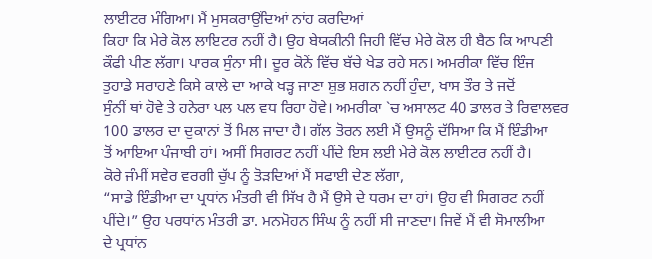ਲਾਈਟਰ ਮੰਗਿਆ। ਮੈਂ ਮੁਸਕਰਾਉਂਦਿਆਂ ਨਾਂਹ ਕਰਦਿਆਂ
ਕਿਹਾ ਕਿ ਮੇਰੇ ਕੋਲ ਲਾਇਟਰ ਨਹੀਂ ਹੈ। ਉਹ ਬੇਯਕੀਨੀ ਜਿਹੀ ਵਿੱਚ ਮੇਰੇ ਕੋਲ ਹੀ ਬੈਠ ਕਿ ਆਪਣੀ
ਕੌਫੀ ਪੀਣ ਲੱਗਾ। ਪਾਰਕ ਸੁੰਨਾ ਸੀ। ਦੂਰ ਕੋਨੇਂ ਵਿੱਚ ਬੱਚੇ ਖੇਡ ਰਹੇ ਸਨ। ਅਮਰੀਕਾ ਵਿੱਚ ਇੰਜ
ਤੁਹਾਡੇ ਸਰਾਹਣੇ ਕਿਸੇ ਕਾਲੇ ਦਾ ਆਕੇ ਖੜ੍ਹ ਜਾਣਾ ਸ਼ੁਭ ਸ਼ਗਨ ਨਹੀਂ ਹੁੰਦਾ, ਖਾਸ ਤੌਰ ਤੇ ਜਦੋਂ
ਸੁੰਨੀਂ ਥਾਂ ਹੋਵੇ ਤੇ ਹਨੇਰਾ ਪਲ ਪਲ ਵਧ ਰਿਹਾ ਹੋਵੇ। ਅਮਰੀਕਾ `ਚ ਅਸਾਲਟ 40 ਡਾਲਰ ਤੇ ਰਿਵਾਲਵਰ
100 ਡਾਲਰ ਦਾ ਦੁਕਾਨਾਂ ਤੋਂ ਮਿਲ ਜਾਦਾ ਹੈ। ਗੱਲ ਤੋਰਨ ਲਈ ਮੈਂ ਉਸਨੂੰ ਦੱਸਿਆ ਕਿ ਮੈਂ ਇੰਡੀਆ
ਤੋਂ ਆਇਆ ਪੰਜਾਬੀ ਹਾਂ। ਅਸੀਂ ਸਿਗਰਟ ਨਹੀਂ ਪੀਂਦੇ ਇਸ ਲਈ ਮੇਰੇ ਕੋਲ ਲਾਈਟਰ ਨਹੀਂ ਹੈ।
ਕੋਰੇ ਜੰਮੀਂ ਸਵੇਰ ਵਰਗੀ ਚੁੱਪ ਨੂੰ ਤੋੜਦਿਆਂ ਮੈਂ ਸਫਾਈ ਦੇਣ ਲੱਗਾ,
“ਸਾਡੇ ਇੰਡੀਆ ਦਾ ਪ੍ਰਧਾਂਨ ਮੰਤਰੀ ਵੀ ਸਿੱਖ ਹੈ ਮੈਂ ਉਸੇ ਦੇ ਧਰਮ ਦਾ ਹਾਂ। ਉਹ ਵੀ ਸਿਗਰਟ ਨਹੀਂ
ਪੀਂਦੇ।” ਉਹ ਪਰਧਾਂਨ ਮੰਤਰੀ ਡਾ. ਮਨਮੋਹਨ ਸਿੰਘ ਨੂੰ ਨਹੀਂ ਸੀ ਜਾਣਦਾ। ਜਿਵੇਂ ਮੈਂ ਵੀ ਸੋਮਾਲੀਆ
ਦੇ ਪ੍ਰਧਾਂਨ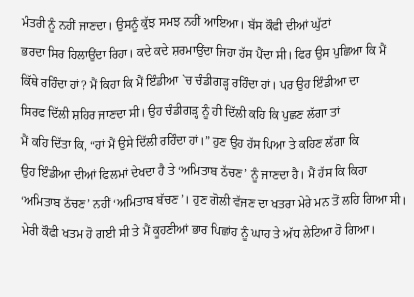ਮੰਤਰੀ ਨੂੰ ਨਹੀਂ ਜਾਣਦਾ। ਉਸਨੂੰ ਕੁੱਝ ਸਮਝ ਨਹੀਂ ਆਇਆ। ਬੱਸ ਕੌਫੀ ਦੀਆਂ ਘੁੱਟਾਂ
ਭਰਦਾ ਸਿਰ ਹਿਲਾਉਂਦਾ ਰਿਹਾ। ਕਦੇ ਕਦੇ ਸ਼ਰਮਾਉਂਦਾ ਜਿਹਾ ਹੱਸ ਪੈਂਦਾ ਸੀ। ਫਿਰ ਉਸ ਪੁਛਿਆ ਕਿ ਮੈਂ
ਕਿੱਥੇ ਰਹਿੰਦਾ ਹਾਂ? ਮੈਂ ਕਿਹਾ ਕਿ ਮੈਂ ਇੰਡੀਆ `ਚ ਚੰਡੀਗੜ੍ਹ ਰਹਿੰਦਾ ਹਾਂ। ਪਰ ਉਹ ਇੰਡੀਆ ਦਾ
ਸਿਰਫ ਦਿੱਲੀ ਸ਼ਹਿਰ ਜਾਣਦਾ ਸੀ। ਉਹ ਚੰਡੀਗੜ੍ਹ ਨੂੰ ਹੀ ਦਿੱਲੀ ਕਹਿ ਕਿ ਪੁਛਣ ਲੱਗਾ ਤਾਂ
ਮੈਂ ਕਹਿ ਦਿੱਤਾ ਕਿ, “ਹਾਂ ਮੈਂ ਉਸੇ ਦਿੱਲੀ ਰਹਿੰਦਾ ਹਾਂ।” ਹੁਣ ਉਹ ਹੱਸ ਪਿਆ ਤੇ ਕਹਿਣ ਲੱਗਾ ਕਿ
ਉਹ ਇੰਡੀਆ ਦੀਆਂ ਫਿਲਮਾਂ ਦੇਖਦਾ ਹੈ ਤੇ ‘ਅਮਿਤਾਬ ਠੱਚਣ’ ਨੂੰ ਜਾਣਦਾ ਹੈ। ਮੈਂ ਹੱਸ ਕਿ ਕਿਹਾ
‘ਅਮਿਤਾਬ ਠੱਚਣ’ ਨਹੀਂ ‘ਅਮਿਤਾਬ ਬੱਚਣ’। ਹੁਣ ਗੋਲੀ ਵੱਜਣ ਦਾ ਖਤਰਾ ਮੇਰੇ ਮਨ ਤੋਂ ਲਹਿ ਗਿਆ ਸੀ।
ਮੇਰੀ ਕੌਫੀ ਖਤਮ ਹੋ ਗਈ ਸੀ ਤੇ ਮੈਂ ਕੂਹਣੀਆਂ ਭਾਰ ਪਿਛਾਂਹ ਨੂੰ ਘਾਹ ਤੇ ਅੱਧ ਲੇਟਿਆ ਹੋ ਗਿਆ।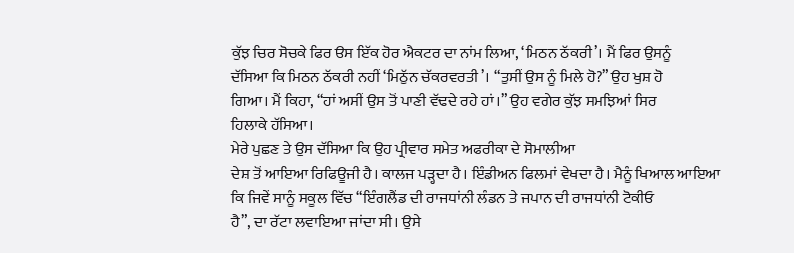ਕੁੱਝ ਚਿਰ ਸੋਚਕੇ ਫਿਰ ੳਸ ਇੱਕ ਹੋਰ ਐਕਟਰ ਦਾ ਨਾਂਮ ਲਿਆ, ‘ਮਿਠਨ ਠੱਕਰੀ’। ਮੈਂ ਫਿਰ ਉਸਨੂੰ
ਦੱਸਿਆ ਕਿ ਮਿਠਨ ਠੱਕਰੀ ਨਹੀਂ ‘ਮਿਠੁੱਨ ਚੱਕਰਵਰਤੀ’। “ਤੁਸੀਂ ਉਸ ਨੂੰ ਮਿਲੇ ਹੋ?” ਉਹ ਖੁਸ਼ ਹੋ
ਗਿਆ। ਮੈਂ ਕਿਹਾ, “ਹਾਂ ਅਸੀਂ ਉਸ ਤੋਂ ਪਾਣੀ ਵੱਢਦੇ ਰਹੇ ਹਾਂ।” ਉਹ ਵਗੇਰ ਕੁੱਝ ਸਮਝਿਆਂ ਸਿਰ
ਹਿਲਾਕੇ ਹੱਸਿਆ।
ਮੇਰੇ ਪੁਛਣ ਤੇ ਉਸ ਦੱਸਿਆ ਕਿ ਉਹ ਪ੍ਰੀਵਾਰ ਸਮੇਤ ਅਫਰੀਕਾ ਦੇ ਸੋਮਾਲੀਆ
ਦੇਸ਼ ਤੋਂ ਆਇਆ ਰਿਫਿਊਜੀ ਹੈ। ਕਾਲਜ ਪੜ੍ਹਦਾ ਹੈ। ਇੰਡੀਅਨ ਫਿਲਮਾਂ ਵੇਖਦਾ ਹੈ। ਮੈਨੂੰ ਖਿਆਲ ਆਇਆ
ਕਿ ਜਿਵੇਂ ਸਾਨੂੰ ਸਕੂਲ ਵਿੱਚ “ਇੰਗਲੈਂਡ ਦੀ ਰਾਜਧਾਂਨੀ ਲੰਡਨ ਤੇ ਜਪਾਨ ਦੀ ਰਾਜਧਾਂਨੀ ਟੋਕੀਓ
ਹੈ”, ਦਾ ਰੱਟਾ ਲਵਾਇਆ ਜਾਂਦਾ ਸੀ। ਉਸੇ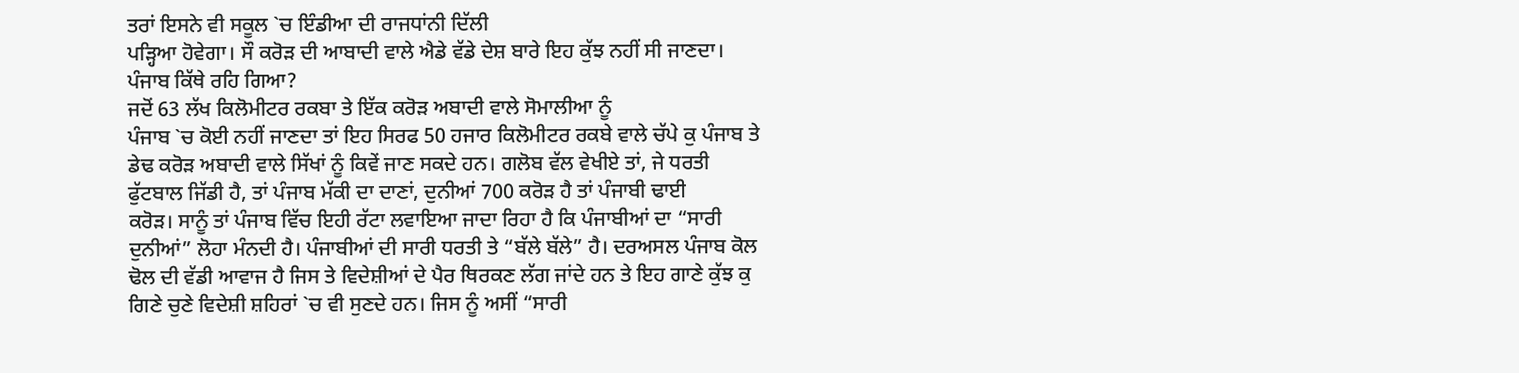ਤਰਾਂ ਇਸਨੇ ਵੀ ਸਕੂਲ `ਚ ਇੰਡੀਆ ਦੀ ਰਾਜਧਾਂਨੀ ਦਿੱਲੀ
ਪੜ੍ਹਿਆ ਹੋਵੇਗਾ। ਸੌ ਕਰੋੜ ਦੀ ਆਬਾਦੀ ਵਾਲੇ ਐਡੇ ਵੱਡੇ ਦੇਸ਼ ਬਾਰੇ ਇਹ ਕੁੱਝ ਨਹੀਂ ਸੀ ਜਾਣਦਾ।
ਪੰਜਾਬ ਕਿੱਥੇ ਰਹਿ ਗਿਆ?
ਜਦੋਂ 63 ਲੱਖ ਕਿਲੋਮੀਟਰ ਰਕਬਾ ਤੇ ਇੱਕ ਕਰੋੜ ਅਬਾਦੀ ਵਾਲੇ ਸੋਮਾਲੀਆ ਨੂੰ
ਪੰਜਾਬ `ਚ ਕੋਈ ਨਹੀਂ ਜਾਣਦਾ ਤਾਂ ਇਹ ਸਿਰਫ 50 ਹਜਾਰ ਕਿਲੋਮੀਟਰ ਰਕਬੇ ਵਾਲੇ ਚੱਪੇ ਕੁ ਪੰਜਾਬ ਤੇ
ਡੇਢ ਕਰੋੜ ਅਬਾਦੀ ਵਾਲੇ ਸਿੱਖਾਂ ਨੂੰ ਕਿਵੇਂ ਜਾਣ ਸਕਦੇ ਹਨ। ਗਲੋਬ ਵੱਲ ਵੇਖੀਏ ਤਾਂ, ਜੇ ਧਰਤੀ
ਫੁੱਟਬਾਲ ਜਿੱਡੀ ਹੈ, ਤਾਂ ਪੰਜਾਬ ਮੱਕੀ ਦਾ ਦਾਣਾਂ, ਦੁਨੀਆਂ 700 ਕਰੋੜ ਹੈ ਤਾਂ ਪੰਜਾਬੀ ਢਾਈ
ਕਰੋੜ। ਸਾਨੂੰ ਤਾਂ ਪੰਜਾਬ ਵਿੱਚ ਇਹੀ ਰੱਟਾ ਲਵਾਇਆ ਜਾਦਾ ਰਿਹਾ ਹੈ ਕਿ ਪੰਜਾਬੀਆਂ ਦਾ “ਸਾਰੀ
ਦੁਨੀਆਂ” ਲੋਹਾ ਮੰਨਦੀ ਹੈ। ਪੰਜਾਬੀਆਂ ਦੀ ਸਾਰੀ ਧਰਤੀ ਤੇ “ਬੱਲੇ ਬੱਲੇ” ਹੈ। ਦਰਅਸਲ ਪੰਜਾਬ ਕੋਲ
ਢੋਲ ਦੀ ਵੱਡੀ ਆਵਾਜ ਹੈ ਜਿਸ ਤੇ ਵਿਦੇਸ਼ੀਆਂ ਦੇ ਪੈਰ ਥਿਰਕਣ ਲੱਗ ਜਾਂਦੇ ਹਨ ਤੇ ਇਹ ਗਾਣੇ ਕੁੱਝ ਕੁ
ਗਿਣੇ ਚੁਣੇ ਵਿਦੇਸ਼ੀ ਸ਼ਹਿਰਾਂ `ਚ ਵੀ ਸੁਣਦੇ ਹਨ। ਜਿਸ ਨੂੰ ਅਸੀਂ “ਸਾਰੀ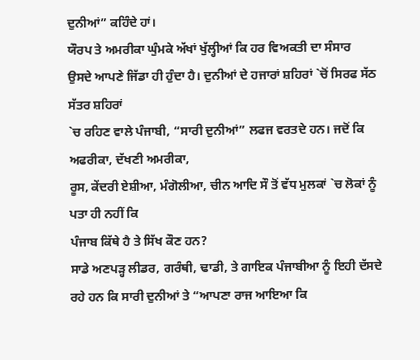ਦੁਨੀਆਂ” ਕਹਿੰਦੇ ਹਾਂ।
ਯੌਰਪ ਤੇ ਅਮਰੀਕਾ ਘੁੰਮਕੇ ਅੱਖਾਂ ਖੁੱਲ੍ਹੀਆਂ ਕਿ ਹਰ ਵਿਅਕਤੀ ਦਾ ਸੰਸਾਰ
ਉਸਦੇ ਆਪਣੇ ਜਿੱਡਾ ਹੀ ਹੁੰਦਾ ਹੈ। ਦੁਨੀਆਂ ਦੇ ਹਜਾਰਾਂ ਸ਼ਹਿਰਾਂ `ਚੋਂ ਸਿਰਫ ਸੱਠ ਸੱਤਰ ਸ਼ਹਿਰਾਂ
`ਚ ਰਹਿਣ ਵਾਲੇ ਪੰਜਾਬੀ, “ਸਾਰੀ ਦੁਨੀਆਂ” ਲਫਜ ਵਰਤਦੇ ਹਨ। ਜਦੋਂ ਕਿ ਅਫਰੀਕਾ, ਦੱਖਣੀ ਅਮਰੀਕਾ,
ਰੂਸ, ਕੇਂਦਰੀ ਏਸ਼ੀਆ, ਮੰਗੋਲੀਆ, ਚੀਨ ਆਦਿ ਸੌ ਤੋਂ ਵੱਧ ਮੁਲਕਾਂ `ਚ ਲੋਕਾਂ ਨੂੰ ਪਤਾ ਹੀ ਨਹੀਂ ਕਿ
ਪੰਜਾਬ ਕਿੱਥੇ ਹੈ ਤੇ ਸਿੱਖ ਕੌਣ ਹਨ?
ਸਾਡੇ ਅਣਪੜ੍ਹ ਲੀਡਰ, ਗਰੰਥੀ, ਢਾਡੀ, ਤੇ ਗਾਇਕ ਪੰਜਾਬੀਆ ਨੂੰ ਇਹੀ ਦੱਸਦੇ
ਰਹੇ ਹਨ ਕਿ ਸਾਰੀ ਦੁਨੀਆਂ ਤੇ “ਆਪਣਾ ਰਾਜ ਆਇਆ ਕਿ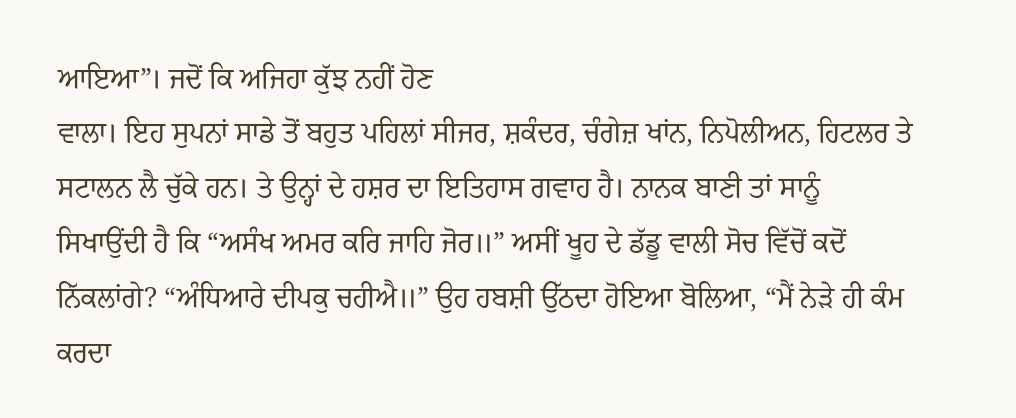ਆਇਆ”। ਜਦੋਂ ਕਿ ਅਜਿਹਾ ਕੁੱਝ ਨਹੀਂ ਹੋਣ
ਵਾਲਾ। ਇਹ ਸੁਪਨਾਂ ਸਾਡੇ ਤੋਂ ਬਹੁਤ ਪਹਿਲਾਂ ਸੀਜਰ, ਸ਼ਕੰਦਰ, ਚੰਗੇਜ਼ ਖਾਂਨ, ਨਿਪੋਲੀਅਨ, ਹਿਟਲਰ ਤੇ
ਸਟਾਲਨ ਲੈ ਚੁੱਕੇ ਹਨ। ਤੇ ਉਨ੍ਹਾਂ ਦੇ ਹਸ਼ਰ ਦਾ ਇਤਿਹਾਸ ਗਵਾਹ ਹੈ। ਨਾਨਕ ਬਾਣੀ ਤਾਂ ਸਾਨੂੰ
ਸਿਖਾਉਂਦੀ ਹੈ ਕਿ “ਅਸੰਖ ਅਮਰ ਕਰਿ ਜਾਹਿ ਜੋਰ॥” ਅਸੀਂ ਖੂਹ ਦੇ ਡੱਡੂ ਵਾਲੀ ਸੋਚ ਵਿੱਚੋਂ ਕਦੋਂ
ਨਿੱਕਲਾਂਗੇ? “ਅੰਧਿਆਰੇ ਦੀਪਕੁ ਚਹੀਐ॥” ਉਹ ਹਬਸ਼ੀ ਉੱਠਦਾ ਹੋਇਆ ਬੋਲਿਆ, “ਮੈਂ ਨੇੜੇ ਹੀ ਕੰਮ ਕਰਦਾ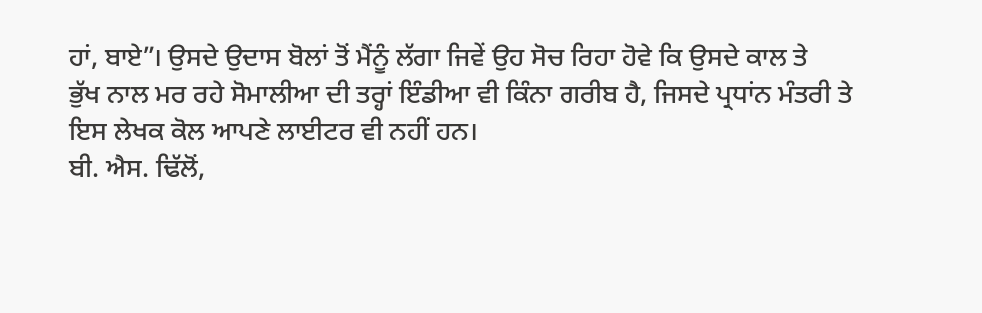ਹਾਂ, ਬਾਏ”। ਉਸਦੇ ਉਦਾਸ ਬੋਲਾਂ ਤੋਂ ਮੈਂਨੂੰ ਲੱਗਾ ਜਿਵੇਂ ਉਹ ਸੋਚ ਰਿਹਾ ਹੋਵੇ ਕਿ ਉਸਦੇ ਕਾਲ ਤੇ
ਭੁੱਖ ਨਾਲ ਮਰ ਰਹੇ ਸੋਮਾਲੀਆ ਦੀ ਤਰ੍ਹਾਂ ਇੰਡੀਆ ਵੀ ਕਿੰਨਾ ਗਰੀਬ ਹੈ, ਜਿਸਦੇ ਪ੍ਰਧਾਂਨ ਮੰਤਰੀ ਤੇ
ਇਸ ਲੇਖਕ ਕੋਲ ਆਪਣੇ ਲਾਈਟਰ ਵੀ ਨਹੀਂ ਹਨ।
ਬੀ. ਐਸ. ਢਿੱਲੋਂ,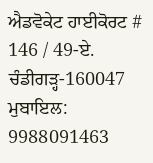ਐਡਵੋਕੇਟ ਹਾਈਕੋਰਟ # 146 / 49-ਏ. ਚੰਡੀਗੜ੍ਹ-160047
ਮੁਬਾਇਲ: 9988091463